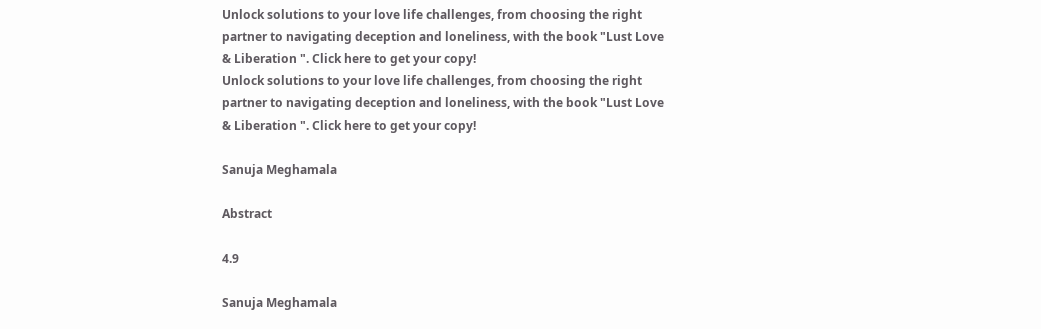Unlock solutions to your love life challenges, from choosing the right partner to navigating deception and loneliness, with the book "Lust Love & Liberation ". Click here to get your copy!
Unlock solutions to your love life challenges, from choosing the right partner to navigating deception and loneliness, with the book "Lust Love & Liberation ". Click here to get your copy!

Sanuja Meghamala

Abstract

4.9

Sanuja Meghamala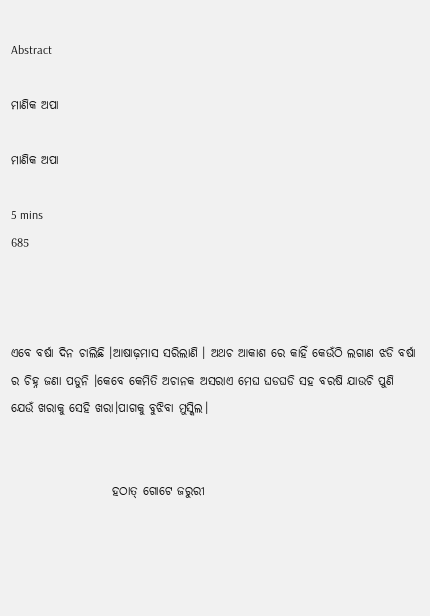Abstract

ମାଣିକ ଅପା

ମାଣିକ ଅପା

5 mins
685



ଏବେ ବର୍ଷା ଦିନ ଚାଲିଛି ।ଆଷାଢ଼ମାସ ସରିଲାଣି । ଅଥଚ ଆକାଶ ରେ କାହିଁ କେଉଁଠି ଲଗାଣ ଝଡି ବର୍ଷା ର ଚିହ୍ନ ଜଣା ପଡୁନି ।କେବେ କେମିତି ଅଚାନକ ଅସରାଏ ମେଘ ଘଡଘଡି ସହ ବରଷି ଯାଉଚି ପୁଣି ଯେଉଁ ଖରାକୁ ସେହି ଖରା।ପାଗକୁ ବୁଝିବା ମୁସ୍କିଲ।


                     ହଠାତ୍ ଗୋଟେ ଜରୁରୀ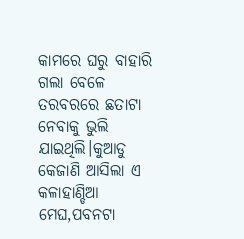କାମରେ ଘରୁ ବାହାରି ଗଲା ବେଳେ ତରବରରେ ଛତାଟା ନେବାକୁ ଭୁଲି ଯାଇଥିଲି।କୁଆଡୁ କେଜାଣି ଆସିଲା ଏ କଳାହାଣ୍ଡିଆ ମେଘ,ପବନଟା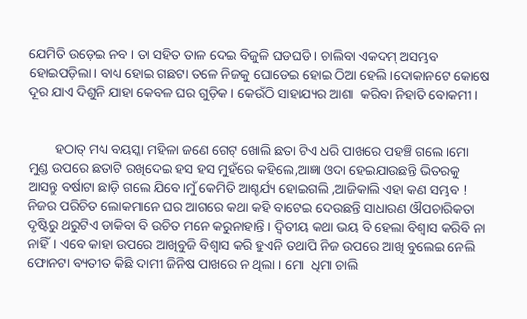ଯେମିତି ଉଡ଼େଇ ନବ । ତା ସହିତ ତାଳ ଦେଇ ବିଜୁଳି ଘଡଘଡି । ଚାଲିବା ଏକଦମ୍ ଅସମ୍ଭବ ହୋଇପଡ଼ିଲା। ବାଧ୍ୟ ହୋଇ ଗଛଟା ତଳେ ନିଜକୁ ଘୋଡେଇ ହୋଇ ଠିଆ ହେଲି ।ଦୋକାନଟେ କୋଷେ ଦୂର ଯାଏ ଦିଶୁନି ଯାହା କେବଳ ଘର ଗୁଡ଼ିକ । କେଉଁଠି ସାହାଯ୍ୟର ଆଶା  କରିବା ନିହାତି ବୋକମୀ ।


        ହଠାତ୍ ମଧ୍ୟ ବୟସ୍କା ମହିଳା ଜଣେ ଗେଟ୍ ଖୋଲି ଛତା ଟିଏ ଧରି ପାଖରେ ପହଞ୍ଚି ଗଲେ ।ମୋ ମୁଣ୍ଡ ଉପରେ ଛତାଟି ରଖିଦେଇ ହସ ହସ ମୁହଁରେ କହିଲେ,ଆଜ୍ଞା ଓଦା ହେଇଯାଉଛନ୍ତି ଭିତରକୁ ଆସନ୍ତୁ ବର୍ଷାଟା ଛାଡ଼ି ଗଲେ ଯିବେ।ମୁଁ କେମିତି ଆଶ୍ଚର୍ଯ୍ୟ ହୋଇଗଲି ,ଆଜିକାଲି ଏହା କଣ ସମ୍ଭବ ! ନିଜର ପରିଚିତ ଲୋକମାନେ ଘର ଆଗରେ କଥା କହି ବାଟେଇ ଦେଉଛନ୍ତି ସାଧାରଣ ଔପଚାରିକତା ଦୃଷ୍ଟିରୁ ଥରୁଟିଏ ଡାକିବା ବି ଉଚିତ ମନେ କରୁନାହାନ୍ତି । ଦ୍ଵିତୀୟ କଥା ଭୟ ବି ହେଲା ବିଶ୍ୱାସ କରିବି ନା ନାହିଁ। ଏବେ କାହା ଉପରେ ଆଖିବୁଜି ବିଶ୍ୱାସ କରି ହୁଏନି ତଥାପି ନିଜ ଉପରେ ଆଖି ବୁଲେଇ ନେଲି ଫୋନଟା ବ୍ୟତୀତ କିଛି ଦାମୀ ଜିନିଷ ପାଖରେ ନ ଥିଲା । ମୋ  ଧିମା ଚାଲି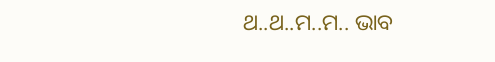ଥ..ଥ..ମ..ମ.. ଭାବ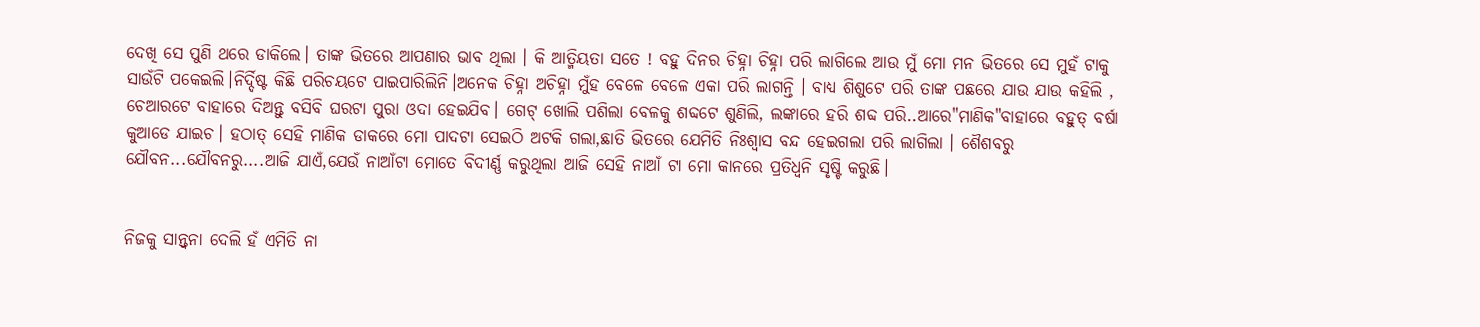ଦେଖି ସେ ପୁଣି ଥରେ ଡାକିଲେ। ତାଙ୍କ ଭିତରେ ଆପଣାର ଭାବ ଥିଲା । କି ଆତ୍ମିୟତା ସତେ ! ବହୁ ଦିନର ଚିହ୍ନା ଚିହ୍ନା ପରି ଲାଗିଲେ ଆଉ ମୁଁ ମୋ ମନ ଭିତରେ ସେ ମୁହଁ ଟାକୁ ସାଉଁଟି ପକେଇଲି।ନିର୍ଦ୍ଦିଷ୍ଟ କିଛି ପରିଚୟଟେ ପାଇପାରିଲିନି।ଅନେକ ଚିହ୍ନା ଅଚିହ୍ନା ମୁଁହ ବେଳେ ବେଳେ ଏକା ପରି ଲାଗନ୍ତି । ବାଧ୍ୟ ଶିଶୁଟେ ପରି ତାଙ୍କ ପଛରେ ଯାଉ ଯାଉ କହିଲି , ଚେଆରଟେ ବାହାରେ ଦିଅନ୍ତୁ ବସିବି ଘରଟା ପୁରା ଓଦା ହେଇଯିବ। ଗେଟ୍ ଖୋଲି ପଶିଲା ବେଳକୁ ଶବ୍ଦଟେ ଶୁଣିଲି, ଲଙ୍କାରେ ହରି ଶବ୍ଦ ପରି..ଆରେ"ମାଣିକ"ବାହାରେ ବହୁତ୍ ବର୍ଷା କୁଆଡେ ଯାଇଚ। ହଠାତ୍ ସେହି ମାଣିକ ଡାକରେ ମୋ ପାଦଟା ସେଇଠି ଅଟକି ଗଲା,ଛାତି ଭିତରେ ଯେମିତି ନିଃଶ୍ୱାସ ବନ୍ଦ ହେଇଗଲା ପରି ଲାଗିଲା । ଶୈଶବରୁ ଯୌବନ...ଯୌବନରୁ....ଆଜି ଯାଏଁ,ଯେଉଁ ନାଆଁଟା ମୋତେ ବିଦୀର୍ଣ୍ଣ କରୁଥିଲା ଆଜି ସେହି ନାଆଁ ଟା ମୋ କାନରେ ପ୍ରତିଧ୍ୱନି ସୃଷ୍ଟି କରୁଛି।


ନିଜକୁ ସାନ୍ତ୍ବନା ଦେଲି ହଁ ଏମିତି ନା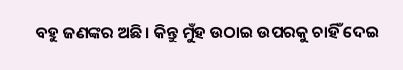ବହୁ ଜଣଙ୍କର ଅଛି। କିନ୍ତୁ ମୁଁହ ଉଠାଇ ଉପରକୁ ଚାହିଁ ଦେଇ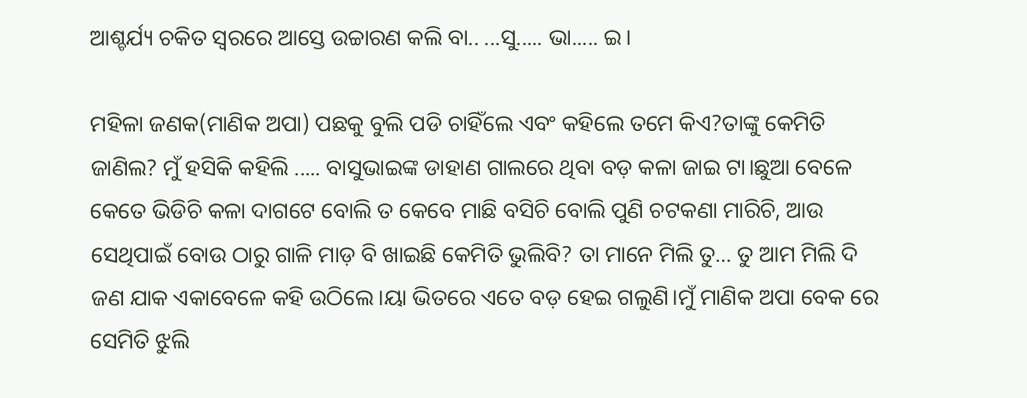ଆଶ୍ଚର୍ଯ୍ୟ ଚକିତ ସ୍ୱରରେ ଆସ୍ତେ ଉଚ୍ଚାରଣ କଲି ବା.. ...ସୁ..... ଭା..... ଇ।

ମହିଳା ଜଣକ(ମାଣିକ ଅପା) ପଛକୁ ବୁଲି ପଡି ଚାହିଁଲେ ଏବଂ କହିଲେ ତମେ କିଏ?ତାଙ୍କୁ କେମିତି ଜାଣିଲ? ମୁଁ ହସିକି କହିଲି ..... ବାସୁଭାଇଙ୍କ ଡାହାଣ ଗାଲରେ ଥିବା ବଡ଼ କଳା ଜାଇ ଟା।ଛୁଆ ବେଳେ କେତେ ଭିଡିଚି କଳା ଦାଗଟେ ବୋଲି ତ କେବେ ମାଛି ବସିଚି ବୋଲି ପୁଣି ଚଟକଣା ମାରିଚି, ଆଉ ସେଥିପାଇଁ ବୋଉ ଠାରୁ ଗାଳି ମାଡ଼ ବି ଖାଇଛି କେମିତି ଭୁଲିବି? ତା ମାନେ ମିଲି ତୁ… ତୁ ଆମ ମିଲି ଦି ଜଣ ଯାକ ଏକାବେଳେ କହି ଉଠିଲେ।ୟା ଭିତରେ ଏତେ ବଡ଼ ହେଇ ଗଲୁଣି।ମୁଁ ମାଣିକ ଅପା ବେକ ରେ ସେମିତି ଝୁଲି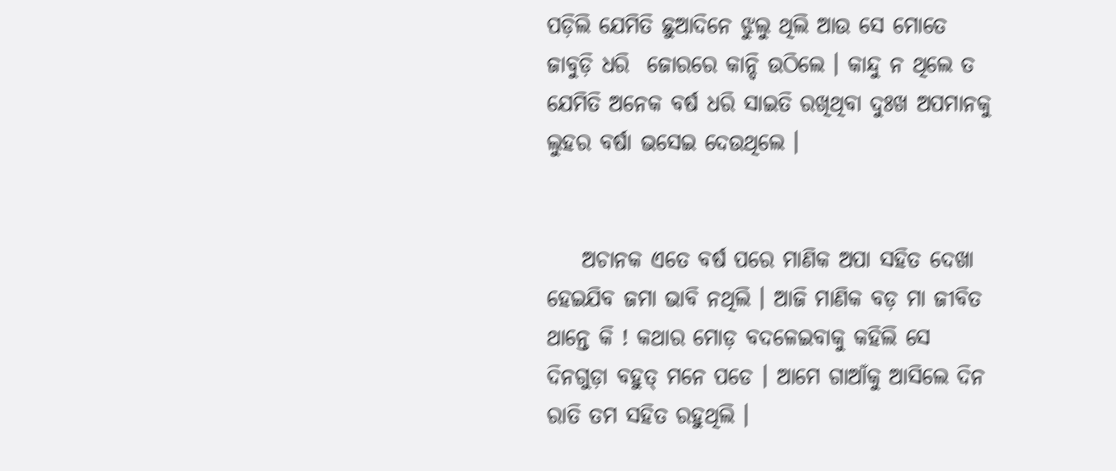ପଡ଼ିଲି ଯେମିତି ଛୁଆଦିନେ ଝୁଲୁ ଥିଲି ଆଉ ସେ ମୋତେ ଜାବୁଡ଼ି ଧରି  ଜୋରରେ କାନ୍ଦି ଉଠିଲେ । କାନ୍ଦୁ ନ ଥିଲେ ତ ଯେମିତି ଅନେକ ବର୍ଷ ଧରି ସାଇତି ରଖିଥିବା ଦୁଃଖ ଅପମାନକୁ ଲୁହର ବର୍ଷା ଭସେଇ ଦେଉଥିଲେ ।


    ଅଚାନକ ଏତେ ବର୍ଷ ପରେ ମାଣିକ ଅପା ସହିତ ଦେଖା ହେଇଯିବ ଜମା ଭାବି ନଥିଲି । ଆଜି ମାଣିକ ବଡ଼ ମା ଜୀବିତ ଥାନ୍ତେ କି ! କଥାର ମୋଡ଼ ବଦଳେଇବାକୁ କହିଲି ସେ ଦିନଗୁଡ଼ା ବହୁତ୍ ମନେ ପଡେ । ଆମେ ଗାଆଁକୁ ଆସିଲେ ଦିନ ରାତି ତମ ସହିତ ରହୁଥିଲି ।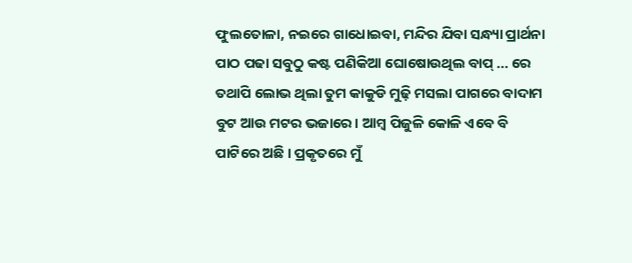ଫୁଲତୋଳା, ନଇରେ ଗାଧୋଇବା, ମନ୍ଦିର ଯିବା ସନ୍ଧ୍ୟା ପ୍ରାର୍ଥନା ପାଠ ପଢା ସବୁଠୁ କଷ୍ଟ ପଣିକିଆ ଘୋଷୋଉଥିଲ ବାପ୍ ... ରେ ତଥାପି ଲୋଭ ଥିଲା ତୁମ କାକୁଡି ମୁଢ଼ି ମସଲା ପାଗରେ ବାଦାମ ବୁଟ ଆଉ ମଟର ଭଜାରେ। ଆମ୍ବ ପିଜୁଳି କୋଳି ଏବେ ବି ପାଟିରେ ଅଛି । ପ୍ରକୃତରେ ମୁଁ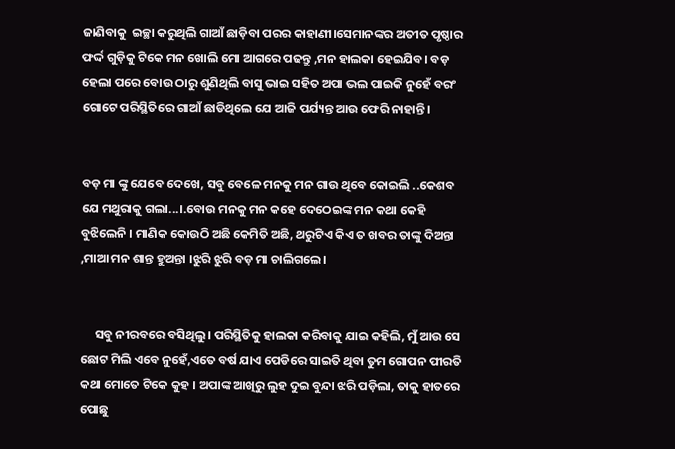ଜାଣିବାକୁ  ଇଚ୍ଛା କରୁଥିଲି ଗାଆଁ ଛାଡ଼ିବା ପରର କାହାଣୀ।ସେମାନଙ୍କର ଅତୀତ ପୃଷ୍ଠାର ଫର୍ଦ୍ଦ ଗୁଡ଼ିକୁ ଟିକେ ମନ ଖୋଲି ମୋ ଆଗରେ ପଢନ୍ତୁ ,ମନ ହାଲକା ହେଇଯିବ। ବଡ଼ ହେଲା ପରେ ବୋଉ ଠାରୁ ଶୁଣିଥିଲି ବାସୁ ଭାଇ ସହିତ ଅପା ଭଲ ପାଇକି ନୁହେଁ ବରଂ ଗୋଟେ ପରିସ୍ଥିତିରେ ଗାଆଁ ଛାଡିଥିଲେ ଯେ ଆଜି ପର୍ଯ୍ୟନ୍ତ ଆଉ ଫେରି ନାହାନ୍ତି।


ବଡ଼ ମା ଙ୍କୁ ଯେବେ ଦେଖେ, ସବୁ ବେଳେ ମନକୁ ମନ ଗାଉ ଥିବେ କୋଇଲି ..କେଶବ ଯେ ମଥୁରାକୁ ଗଲା...।.ବୋଉ ମନକୁ ମନ କହେ ଦେଠେଇଙ୍କ ମନ କଥା କେହି ବୁଝିଲେନି । ମାଣିକ କୋଉଠି ଅଛି କେମିତି ଅଛି, ଥରୁଟିଏ କିଏ ତ ଖବର ତାଙ୍କୁ ଦିଅନ୍ତା ,ମାଆ ମନ ଶାନ୍ତ ହୁଅନ୍ତା ।ଝୁରି ଝୁରି ବଡ଼ ମା ଚାଲିଗଲେ।


     ସବୁ ନୀରବରେ ବସିଥିଲୁ। ପରିସ୍ଥିତିକୁ ହାଲକା କରିବାକୁ ଯାଇ କହିଲି, ମୁଁ ଆଉ ସେ ଛୋଟ ମିଲି ଏବେ ନୁହେଁ,ଏତେ ବର୍ଷ ଯାଏ ପେଡିରେ ସାଇତି ଥିବା ତୁମ ଗୋପନ ପୀରତି କଥା ମୋତେ ଟିକେ କୁହ । ଅପାଙ୍କ ଆଖିରୁ ଲୁହ ଦୁଇ ବୁନ୍ଦା ଝରି ପଡ଼ିଲା, ତାକୁ ହାତରେ ପୋଛୁ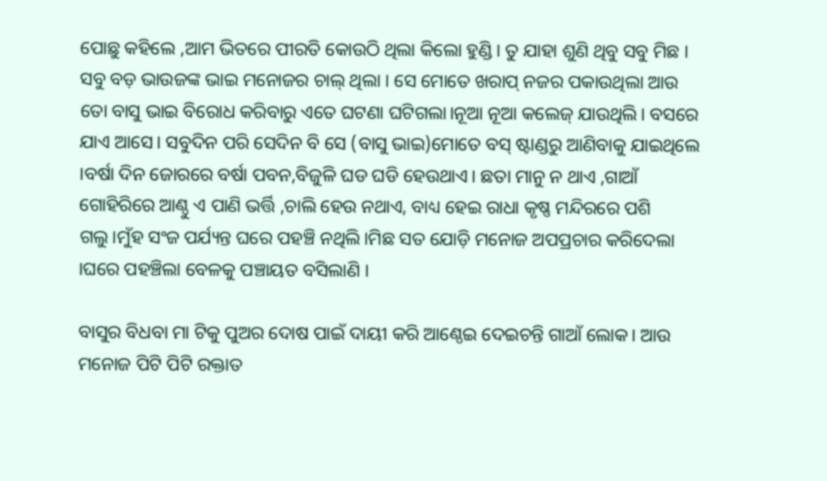ପୋଛୁ କହିଲେ ,ଆମ ଭିତରେ ପୀରତି କୋଉଠି ଥିଲା କିଲୋ ହୁଣ୍ଡି। ତୁ ଯାହା ଶୁଣି ଥିବୁ ସବୁ ମିଛ । ସବୁ ବଡ଼ ଭାଉଜଙ୍କ ଭାଇ ମନୋଜର ଚାଲ୍ ଥିଲା । ସେ ମୋତେ ଖରାପ୍ ନଜର ପକାଉଥିଲା ଆଉ ତୋ ବାସୁ ଭାଇ ବିରୋଧ କରିବାରୁ ଏତେ ଘଟଣା ଘଟିଗଲା।ନୂଆ ନୂଆ କଲେଜ୍ ଯାଉଥିଲି। ବସରେ ଯାଏ ଆସେ। ସବୁଦିନ ପରି ସେଦିନ ବି ସେ (ବାସୁ ଭାଇ)ମୋତେ ବସ୍ ଷ୍ଟାଣ୍ଡରୁ ଆଣିବାକୁ ଯାଇଥିଲେ ।ବର୍ଷା ଦିନ ଜୋରରେ ବର୍ଷା ପବନ,ବିଜୁଳି ଘଡ ଘଡି ହେଉଥାଏ। ଛତା ମାନୁ ନ ଥାଏ ,ଗାଆଁ ଗୋହିରିରେ ଆଣ୍ଠୁ ଏ ପାଣି ଭର୍ତ୍ତି ,ଚାଲି ହେଉ ନଥାଏ, ବାଧ୍ୟ ହେଇ ରାଧା କୃଷ୍ଣ ମନ୍ଦିରରେ ପଶି ଗଲୁ।ମୁଁହ ସଂଜ ପର୍ଯ୍ୟନ୍ତ ଘରେ ପହଞ୍ଚି ନଥିଲି।ମିଛ ସତ ଯୋଡ଼ି ମନୋଜ ଅପପ୍ରଚାର କରିଦେଲା ।ଘରେ ପହଞ୍ଚିଲା ବେଳକୁ ପଞ୍ଚାୟତ ବସିଲାଣି ।

ବାସୁର ବିଧବା ମା ଟିକୁ ପୁଅର ଦୋଷ ପାଇଁ ଦାୟୀ କରି ଆଣ୍ଠେଇ ଦେଇଚନ୍ତି ଗାଆଁ ଲୋକ। ଆଉ ମନୋଜ ପିଟି ପିଟି ରକ୍ତାତ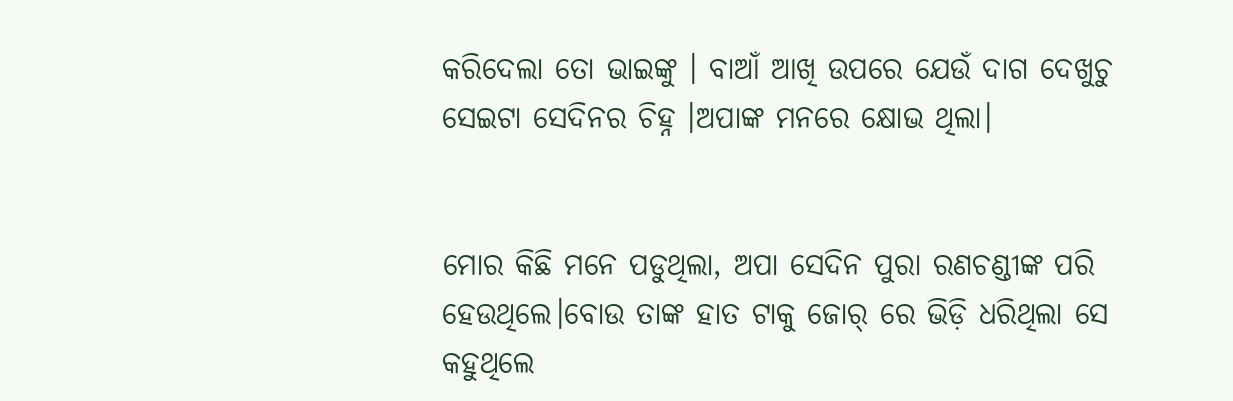କରିଦେଲା ତୋ ଭାଇଙ୍କୁ । ବାଆଁ ଆଖି ଉପରେ ଯେଉଁ ଦାଗ ଦେଖୁଚୁ ସେଇଟା ସେଦିନର ଚିହ୍ନ ।ଅପାଙ୍କ ମନରେ କ୍ଷୋଭ ଥିଲା।


ମୋର କିଛି ମନେ ପଡୁଥିଲା, ଅପା ସେଦିନ ପୁରା ରଣଚଣ୍ଡୀଙ୍କ ପରି ହେଉଥିଲେ।ବୋଉ ତାଙ୍କ ହାତ ଟାକୁ ଜୋର୍ ରେ ଭିଡ଼ି ଧରିଥିଲା ସେ କହୁଥିଲେ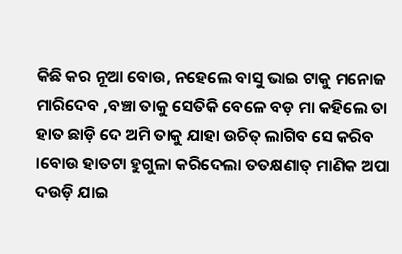କିଛି କର ନୂଆ ବୋଉ, ନହେଲେ ବାସୁ ଭାଇ ଟାକୁ ମନୋଜ ମାରିଦେବ ,ବଞ୍ଚା ତାକୁ ସେତିକି ବେଳେ ବଡ଼ ମା କହିଲେ ତା ହାତ ଛାଡ଼ି ଦେ ଅମି ତାକୁ ଯାହା ଉଚିତ୍ ଲାଗିବ ସେ କରିବ ।ବୋଉ ହାତଟା ହୁଗୁଳା କରିଦେଲା ତତକ୍ଷଣାତ୍ ମାଣିକ ଅପା ଦଉଡ଼ି ଯାଇ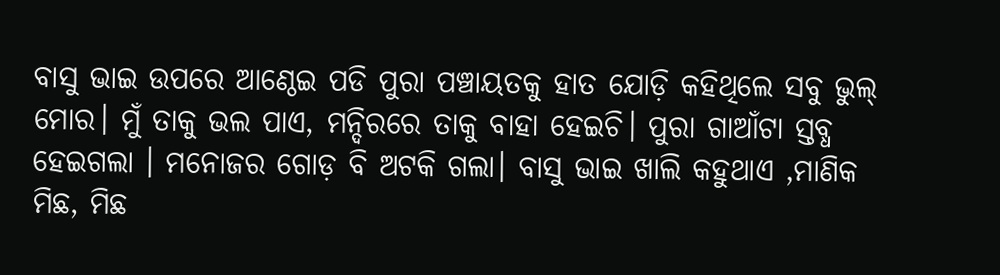ବାସୁ ଭାଇ ଉପରେ ଆଣ୍ଠେଇ ପଡି ପୁରା ପଞ୍ଚାୟତକୁ ହାତ ଯୋଡ଼ି କହିଥିଲେ ସବୁ ଭୁଲ୍ ମୋର। ମୁଁ ତାକୁ ଭଲ ପାଏ, ମନ୍ଦିରରେ ତାକୁ ବାହା ହେଇଚି। ପୁରା ଗାଆଁଟା ସ୍ତବ୍ଧ ହେଇଗଲା । ମନୋଜର ଗୋଡ଼ ବି ଅଟକି ଗଲା। ବାସୁ ଭାଇ ଖାଲି କହୁଥାଏ ,ମାଣିକ ମିଛ, ମିଛ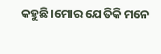କହୁଛି।ମୋର ଯେତିକି ମନେ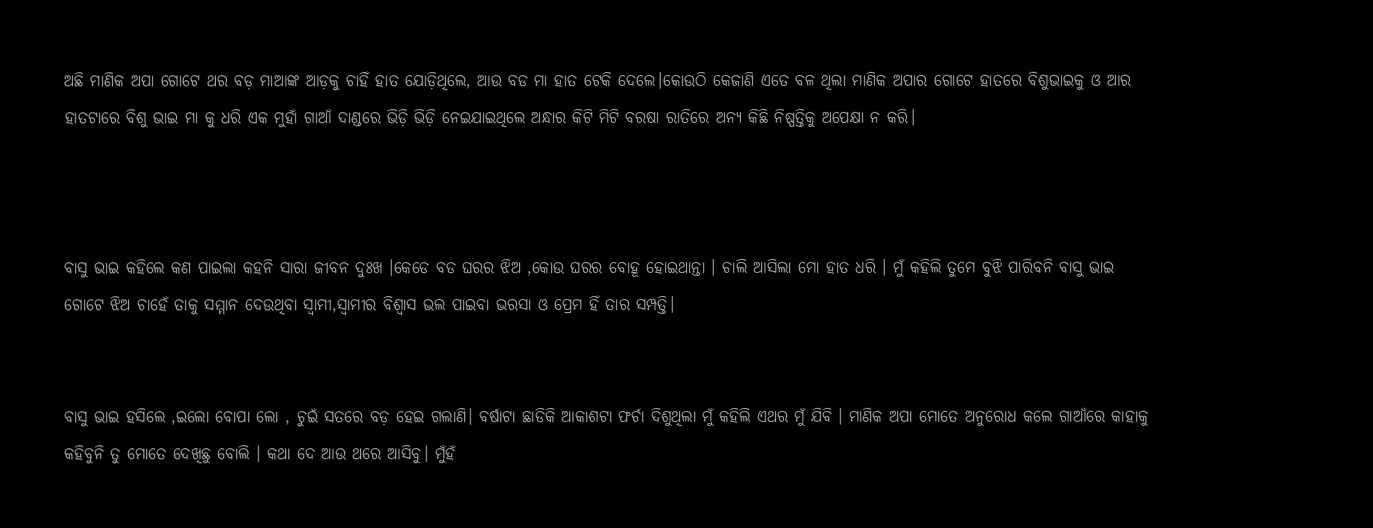ଅଛି ମାଣିକ ଅପା ଗୋଟେ ଥର ବଡ଼ ମାଆଙ୍କ ଆଡ଼କୁ ଚାହିଁ ହାତ ଯୋଡ଼ିଥିଲେ, ଆଉ ବଡ ମା ହାତ ଟେକି ଦେଲେ।କୋଉଠି କେଜାଣି ଏତେ ବଳ ଥିଲା ମାଣିକ ଅପାର ଗୋଟେ ହାତରେ ବିଶୁଭାଇକୁ ଓ ଆର ହାତଟାରେ ବିଶୁ ଭାଇ ମା କୁ ଧରି ଏକ ମୁହାଁ ଗାଆଁ ଦାଣ୍ଡରେ ଭିଡ଼ି ଭିଡ଼ି ନେଇଯାଇଥିଲେ ଅନ୍ଧାର କିଟି ମିଟି ବରଷା ରାତିରେ ଅନ୍ୟ କିଛି ନିଷ୍ପତ୍ତିକୁ ଅପେକ୍ଷା ନ କରି।



ବାସୁ ଭାଇ କହିଲେ କଣ ପାଇଲା କହନି ସାରା ଜୀବନ ଦୁଃଖ ।କେଡେ ବଡ ଘରର ଝିଅ ,କୋଉ ଘରର ବୋହୂ ହୋଇଥାନ୍ତା । ଚାଲି ଆସିଲା ମୋ ହାତ ଧରି । ମୁଁ କହିଲି ତୁମେ ବୁଝି ପାରିବନି ବାସୁ ଭାଇ ଗୋଟେ ଝିଅ ଚାହେଁ ତାକୁ ସମ୍ମାନ ଦେଉଥିବା ସ୍ବାମୀ,ସ୍ବାମୀର ବିଶ୍ୱାସ ଭଲ ପାଇବା ଭରସା ଓ ପ୍ରେମ ହିଁ ତାର ସମ୍ପତ୍ତି।


ବାସୁ ଭାଇ ହସିଲେ ,ଇଲୋ ବୋପା ଲୋ , ଚୁଇଁ ସତରେ ବଡ଼ ହେଇ ଗଲାଣି। ବର୍ଷାଟା ଛାଡିକି ଆକାଶଟା ଫର୍ଚା ଦିଶୁଥିଲା ମୁଁ କହିଲି ଏଥର ମୁଁ ଯିବି । ମାଣିକ ଅପା ମୋତେ ଅନୁରୋଧ କଲେ ଗାଆଁରେ କାହାକୁ କହିବୁନି ତୁ ମୋତେ ଦେଖିଛୁ ବୋଲି । କଥା ଦେ ଆଉ ଥରେ ଆସିବୁ। ମୁଁହଁ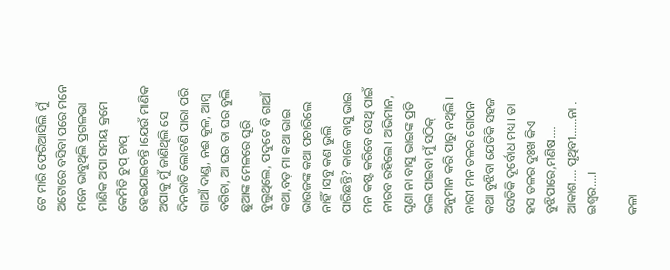ଟେ ମାରି ଫେରିଆସିଲି ମୁଁ ଅଟୋରେ ବସିବା ପରେ ମନେ ମନେ ଭାବୁଥିଲି ପ୍ରଗଳଭା ମାଣିକ ଅପା ସମୟ କ୍ରମେ କେମିତି ଚୁପ୍ ଚାପ୍ ହେଇଯାଇଚନ୍ତି ।ଯେଉଁ ମାଣିକ ଅପାକୁ ମୁଁ ଜାଣିଥିଲି ସେ ଦିନରାତି ଲୋଟଣି ପାରା ପରି ଗାଆଁ ଦାଣ୍ଡ, ନଈ କୂଳ, ଆମ୍ବ ବଗିଚା, ଆ ଘର ତା ଘର ବୁଲି ଛୁଆଙ୍କ ମେଳରେ ଘୂରି ବୁଲୁଥିଲେ, ପଦୁଟେ ବି ଗାଆଁ କଥା,ବଡ଼ ମା କଥା ଭାଇ ଭାଉଜଙ୍କ କଥା ପଚାରିଲେ ନାହିଁ।ସବୁ କଣ ଭୁଲି ପାରିଛନ୍ତି? କାଳେ ବାସୁ ଭାଇ ମନ କଷ୍ଟ କରିବେ ସେଥି ପାଇଁ ନୀରବ ରହିଲେ। ଅଭିମାନ, ଘୃଣା ନା ବାସୁ ଭାଇଙ୍କ ପ୍ରତି ଭଲ ପାଇବା ମୁଁ ସଠିକ୍ ଅନୁମାନ କରି ପାରୁ ନଥିଲି । ନାରୀ ମନ ତଳର ଗୋପନ କଥା ବୁଝିବା ଯେତିକି ସହଜ ସେତିକି ଦୂର୍ବୋଧ ମଧ୍ୟ। ତା ହସ ତଳର ଦୁଃଖ କିଏ ବୁଝିପାରେ,ମଣିଷ.... ଆକାଶ.... ପୃଥିବୀ......ନା . ଇଶ୍ଵର....।

କଳା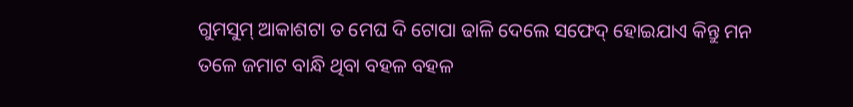ଗୁମସୁମ୍ ଆକାଶଟା ତ ମେଘ ଦି ଟୋପା ଢାଳି ଦେଲେ ସଫେଦ୍ ହୋଇଯାଏ କିନ୍ତୁ ମନ ତଳେ ଜମାଟ ବାନ୍ଧି ଥିବା ବହଳ ବହଳ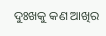ଦୁଃଖକୁ କଣ ଆଖିର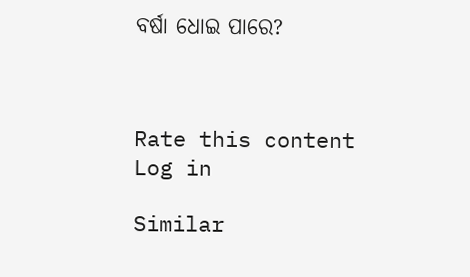ବର୍ଷା ଧୋଇ ପାରେ?



Rate this content
Log in

Similar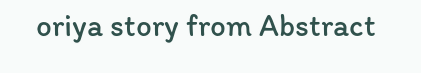oriya story from Abstract